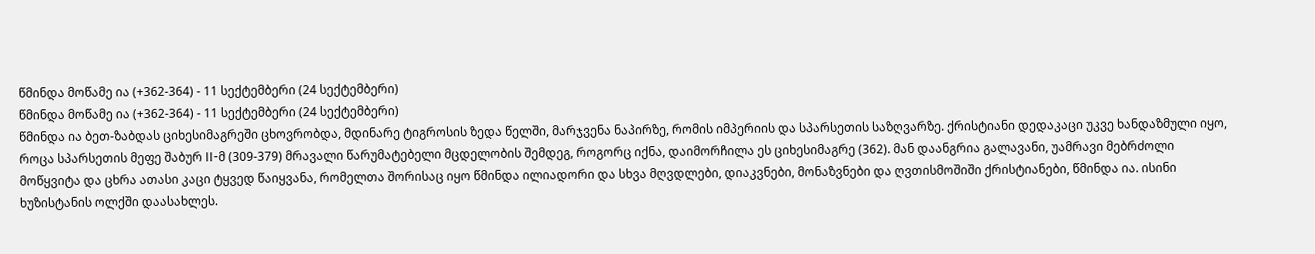წმინდა მოწამე ია (+362-364) - 11 სექტემბერი (24 სექტემბერი)
წმინდა მოწამე ია (+362-364) - 11 სექტემბერი (24 სექტემბერი)
წმინდა ია ბეთ-ზაბდას ციხესიმაგრეში ცხოვრობდა, მდინარე ტიგროსის ზედა წელში, მარჯვენა ნაპირზე, რომის იმპერიის და სპარსეთის საზღვარზე. ქრისტიანი დედაკაცი უკვე ხანდაზმული იყო, როცა სპარსეთის მეფე შაბურ II-მ (309-379) მრავალი წარუმატებელი მცდელობის შემდეგ, როგორც იქნა, დაიმორჩილა ეს ციხესიმაგრე (362). მან დაანგრია გალავანი, უამრავი მებრძოლი მოწყვიტა და ცხრა ათასი კაცი ტყვედ წაიყვანა, რომელთა შორისაც იყო წმინდა ილიადორი და სხვა მღვდლები, დიაკვნები, მონაზვნები და ღვთისმოშიში ქრისტიანები, წმინდა ია. ისინი ხუზისტანის ოლქში დაასახლეს.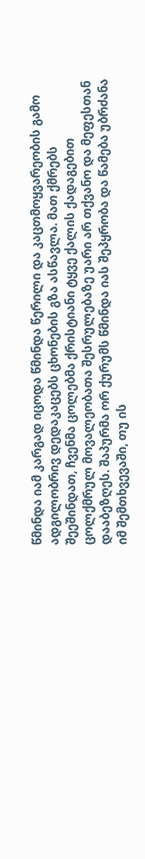წმინდა იამ კარგად იცოდა წმინდა წერილი და კაცთმოყვარეობის გამო ადგილობრივ დედაკაცებს ცხონების გზა ასწავლა. მათ ქმრებს შეეშინდათ, ჩვენმა ცოლებმა ქრისტიანი ტყვე ქალის ქადაგებით ცოლქმრულ მოვალეობათა შესრულებაზე უარი არ თქვანო და მეფესთან დააბეზღეს. შაპურმა ორ ქურუმს წმინდა იას შეპყრობა და წამება უბრძანა იმ შემთხვევაში, თუ ის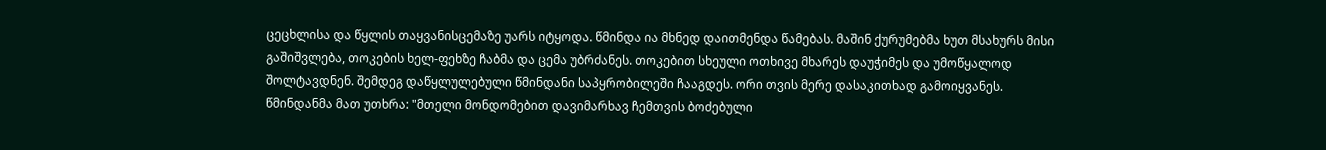ცეცხლისა და წყლის თაყვანისცემაზე უარს იტყოდა. წმინდა ია მხნედ დაითმენდა წამებას. მაშინ ქურუმებმა ხუთ მსახურს მისი გაშიშვლება, თოკების ხელ-ფეხზე ჩაბმა და ცემა უბრძანეს. თოკებით სხეული ოთხივე მხარეს დაუჭიმეს და უმოწყალოდ შოლტავდნენ. შემდეგ დაწყლულებული წმინდანი საპყრობილეში ჩააგდეს. ორი თვის მერე დასაკითხად გამოიყვანეს. წმინდანმა მათ უთხრა: "მთელი მონდომებით დავიმარხავ ჩემთვის ბოძებული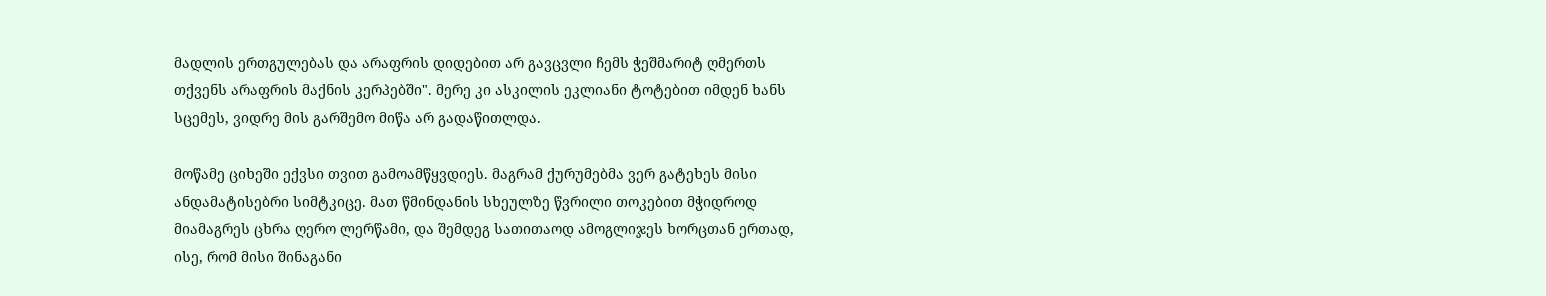მადლის ერთგულებას და არაფრის დიდებით არ გავცვლი ჩემს ჭეშმარიტ ღმერთს თქვენს არაფრის მაქნის კერპებში". მერე კი ასკილის ეკლიანი ტოტებით იმდენ ხანს სცემეს, ვიდრე მის გარშემო მიწა არ გადაწითლდა.

მოწამე ციხეში ექვსი თვით გამოამწყვდიეს. მაგრამ ქურუმებმა ვერ გატეხეს მისი ანდამატისებრი სიმტკიცე. მათ წმინდანის სხეულზე წვრილი თოკებით მჭიდროდ მიამაგრეს ცხრა ღერო ლერწამი, და შემდეგ სათითაოდ ამოგლიჯეს ხორცთან ერთად, ისე, რომ მისი შინაგანი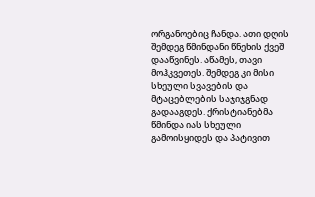ორგანოებიც ჩანდა. ათი დღის შემდეგ წმინდანი წნეხის ქვეშ დააწვინეს. აწამეს, თავი მოჰკვეთეს. შემდეგ კი მისი სხეული სვავების და მტაცებლების საჯიჯგნად გადააგდეს. ქრისტიანებმა წმინდა იას სხეული გამოისყიდეს და პატივით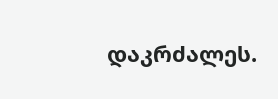დაკრძალეს.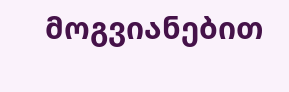მოგვიანებით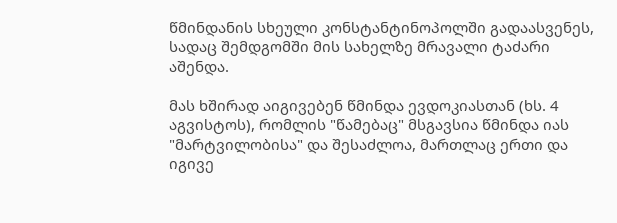წმინდანის სხეული კონსტანტინოპოლში გადაასვენეს, სადაც შემდგომში მის სახელზე მრავალი ტაძარი აშენდა.

მას ხშირად აიგივებენ წმინდა ევდოკიასთან (ხს. 4 აგვისტოს), რომლის "წამებაც" მსგავსია წმინდა იას "მარტვილობისა" და შესაძლოა, მართლაც ერთი და იგივე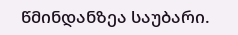წმინდანზეა საუბარი.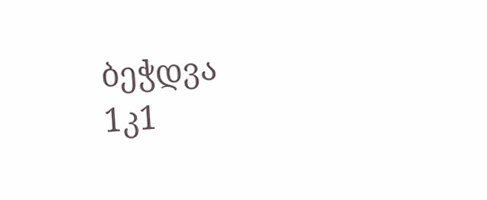ბეჭდვა
1კ1